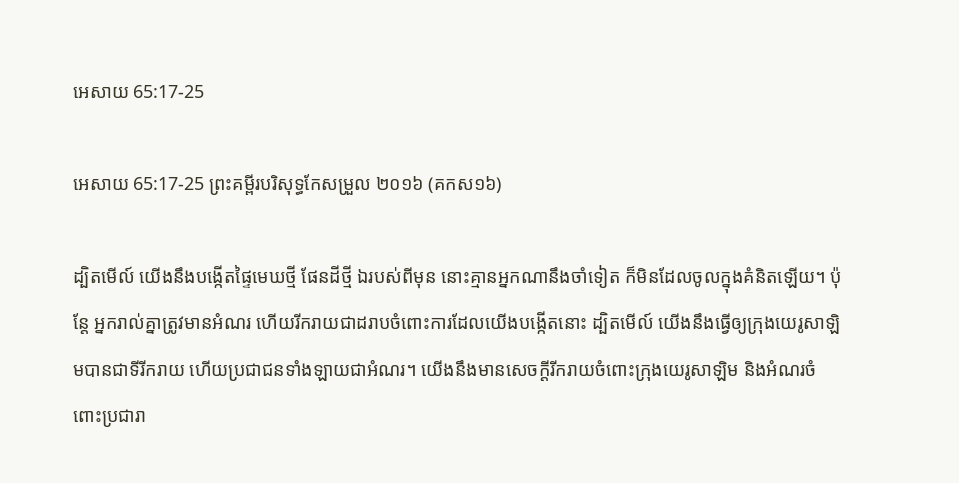អេសាយ 65:17-25

អេសាយ 65:17-25 ព្រះគម្ពីរបរិសុទ្ធកែសម្រួល ២០១៦ (គកស១៦)

ដ្បិតមើល៍ យើងនឹងបង្កើតផ្ទៃមេឃថ្មី ផែនដីថ្មី ឯរបស់ពីមុន នោះគ្មានអ្នកណានឹងចាំទៀត ក៏មិនដែលចូលក្នុងគំនិតឡើយ។ ប៉ុន្តែ អ្នករាល់គ្នាត្រូវមានអំណរ ហើយរីក‌រាយជាដរាបចំពោះការដែលយើងបង្កើតនោះ ដ្បិតមើល៍ យើងនឹងធ្វើឲ្យក្រុងយេរូ‌សាឡិមបានជាទីរីក‌រាយ ហើយប្រជាជនទាំង‌ឡាយជាអំណរ។ យើងនឹងមានសេចក្ដីរីក‌រាយចំពោះក្រុងយេរូ‌សាឡិម និងអំណរចំពោះប្រជា‌រា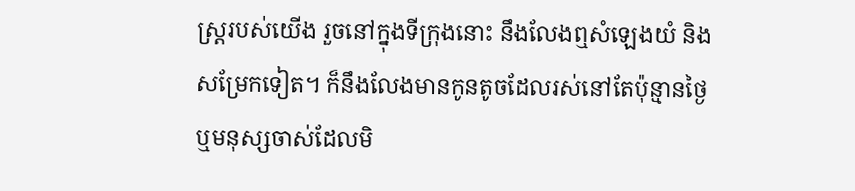ស្ត្ររបស់យើង រួចនៅក្នុងទីក្រុងនោះ នឹងលែងឮសំឡេងយំ និងសម្រែកទៀត។ ក៏នឹងលែងមានកូនតូចដែលរស់នៅតែប៉ុន្មានថ្ងៃ ឬមនុស្សចាស់ដែលមិ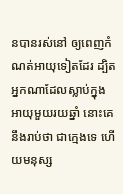នបានរស់នៅ ឲ្យពេញកំណត់អាយុទៀតដែរ ដ្បិតអ្នកណាដែលស្លាប់ក្នុងអាយុមួយរយឆ្នាំ នោះគេនឹងរាប់ថា ជាក្មេងទេ ហើយមនុស្ស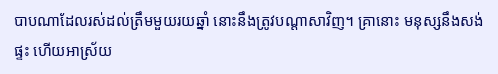បាបណាដែលរស់ដល់ត្រឹមមួយរយឆ្នាំ នោះនឹងត្រូវបណ្ដាសាវិញ។ គ្រានោះ មនុស្សនឹងសង់ផ្ទះ ហើយអាស្រ័យ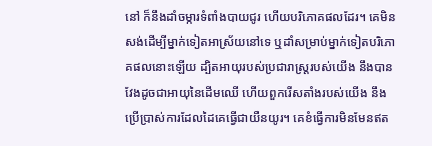នៅ ក៏នឹងដាំចម្ការទំពាំង‌បាយ‌ជូរ ហើយបរិ‌ភោគផលដែរ។ គេមិនសង់ដើម្បីម្នាក់ទៀតអាស្រ័យនៅទេ ឬដាំសម្រាប់ម្នាក់ទៀតបរិ‌ភោគផលនោះឡើយ ដ្បិតអាយុរបស់ប្រជា‌រាស្ត្ររបស់យើង នឹងបានវែងដូចជាអាយុនៃដើមឈើ ហើយពួករើសតាំងរបស់យើង នឹងប្រើ‌ប្រាស់ការដែលដៃគេធ្វើជាយឺន‌យូរ។ គេខំធ្វើការមិនមែនឥត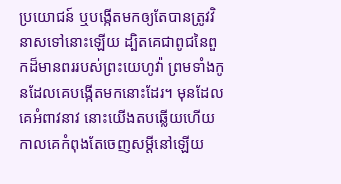ប្រយោជន៍ ឬបង្កើតមកឲ្យតែបានត្រូវវិនាសទៅនោះឡើយ ដ្បិតគេជាពូជនៃពួកដ៏មានពររបស់ព្រះ‌យេហូវ៉ា ព្រមទាំងកូនដែលគេបង្កើតមកនោះដែរ។ មុនដែលគេអំពាវ‌នាវ នោះយើងតបឆ្លើយហើយ កាលគេកំពុងតែចេញសម្ដីនៅឡើយ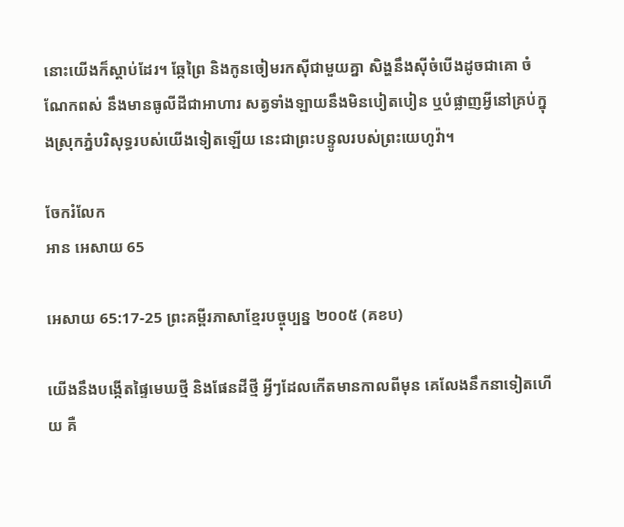នោះយើងក៏ស្តាប់ដែរ។ ឆ្កែព្រៃ និងកូនចៀមរកស៊ីជា‌មួយគ្នា សិង្ហនឹងស៊ីចំបើងដូចជាគោ ចំណែកពស់ នឹងមានធូលីដីជាអាហារ សត្វទាំង‌ឡាយនឹងមិនបៀត‌បៀន ឬបំផ្លាញអ្វីនៅគ្រប់ក្នុងស្រុកភ្នំបរិសុទ្ធរបស់យើងទៀតឡើយ នេះជាព្រះ‌បន្ទូលរបស់ព្រះ‌យេហូវ៉ា។

ចែករំលែក
អាន អេសាយ 65

អេសាយ 65:17-25 ព្រះគម្ពីរភាសាខ្មែរបច្ចុប្បន្ន ២០០៥ (គខប)

យើងនឹងបង្កើតផ្ទៃមេឃថ្មី និងផែនដីថ្មី អ្វីៗដែលកើតមានកាលពីមុន គេលែងនឹកនាទៀតហើយ គឺ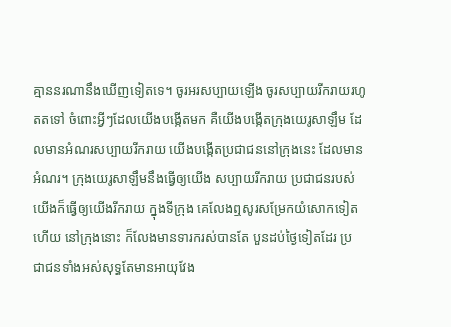គ្មាននរណានឹងឃើញទៀតទេ។ ចូរអរសប្បាយឡើង ចូរសប្បាយរីក‌រាយរហូតតទៅ ចំពោះអ្វីៗដែលយើងបង្កើតមក គឺយើងបង្កើតក្រុងយេរូ‌សាឡឹម ដែលមានអំណរសប្បាយរីក‌រាយ យើងបង្កើតប្រជា‌ជននៅក្រុងនេះ ដែលមានអំណរ។ ក្រុងយេរូ‌សាឡឹមនឹងធ្វើឲ្យយើង សប្បាយរីក‌រាយ ប្រជា‌ជនរបស់យើងក៏ធ្វើឲ្យយើងរីក‌រាយ ក្នុងទីក្រុង គេលែងឮសូរសម្រែកយំសោកទៀតហើយ នៅក្រុងនោះ ក៏លែងមានទារករស់បានតែ បួនដប់ថ្ងៃទៀតដែរ ប្រជា‌ជនទាំងអស់សុទ្ធតែមានអាយុវែង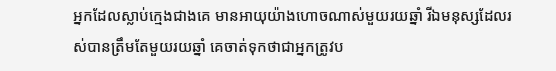អ្នកដែលស្លាប់ក្មេងជាងគេ មានអាយុយ៉ាងហោចណាស់មួយរយឆ្នាំ រីឯមនុស្សដែលរស់បានត្រឹមតែមួយរយឆ្នាំ គេចាត់ទុកថាជាអ្នកត្រូវប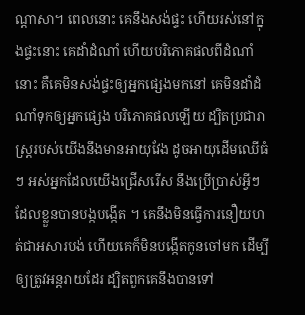ណ្ដាសា។ ពេលនោះ គេនឹងសង់ផ្ទះ ហើយរស់នៅក្នុងផ្ទះនោះ គេដាំដំណាំ ហើយបរិភោគផលពីដំណាំនោះ គឺគេមិនសង់ផ្ទះឲ្យអ្នកផ្សេងមកនៅ គេមិនដាំដំណាំទុកឲ្យអ្នកផ្សេង បរិភោគផលឡើយ ដ្បិតប្រជា‌រាស្ត្ររបស់យើងនឹងមានអាយុវែង ដូចអាយុដើមឈើធំៗ អស់អ្នកដែលយើងជ្រើសរើស នឹងប្រើ‌ប្រាស់អ្វីៗដែលខ្លួនបានបង្កបង្កើត ។ គេនឹងមិនធ្វើការនឿយ‌ហត់ជាអសារ‌បង់ ហើយគេក៏មិនបង្កើតកូនចៅមក ដើម្បីឲ្យត្រូវអន្តរាយដែរ ដ្បិតពួកគេនឹងបានទៅ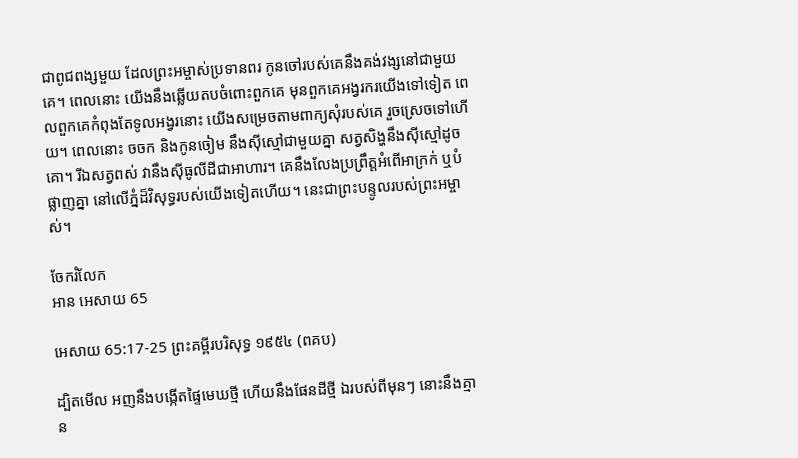ជាពូជ‌ពង្សមួយ ដែលព្រះ‌អម្ចាស់ប្រទានពរ កូនចៅរបស់គេនឹងគង់‌វង្សនៅជាមួយគេ។ ពេលនោះ យើងនឹងឆ្លើយតបចំពោះពួកគេ មុនពួកគេអង្វរករយើងទៅទៀត ពេលពួកគេកំពុងតែទូល‌អង្វរនោះ យើងសម្រេចតាមពាក្យសុំរបស់គេ រួចស្រេចទៅហើយ។ ពេលនោះ ចចក និងកូនចៀម នឹងស៊ីស្មៅជាមួយគ្នា សត្វសិង្ហនឹងស៊ីស្មៅដូចគោ។ រីឯសត្វពស់ វានឹងស៊ីធូលីដីជាអាហារ។ គេនឹងលែងប្រព្រឹត្តអំពើអាក្រក់ ឬបំផ្លាញគ្នា នៅលើភ្នំដ៏វិសុទ្ធរបស់យើងទៀតហើយ។ នេះជាព្រះ‌បន្ទូលរបស់ព្រះ‌អម្ចាស់។

ចែករំលែក
អាន អេសាយ 65

អេសាយ 65:17-25 ព្រះគម្ពីរបរិសុទ្ធ ១៩៥៤ (ពគប)

ដ្បិតមើល អញនឹងបង្កើតផ្ទៃមេឃថ្មី ហើយនឹងផែនដីថ្មី ឯរបស់ពីមុនៗ នោះនឹងគ្មាន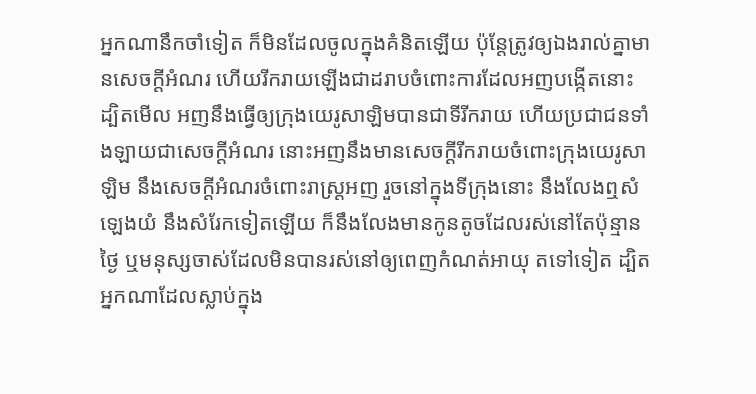អ្នកណានឹកចាំទៀត ក៏មិនដែលចូលក្នុងគំនិតឡើយ ប៉ុន្តែត្រូវឲ្យឯងរាល់គ្នាមានសេចក្ដីអំណរ ហើយរីក‌រាយឡើងជាដរាបចំពោះការដែលអញបង្កើតនោះ ដ្បិតមើល អញនឹងធ្វើឲ្យក្រុងយេរូ‌សាឡិមបានជាទីរីក‌រាយ ហើយប្រជា‌ជនទាំង‌ឡាយជាសេចក្ដីអំណរ នោះអញនឹងមានសេចក្ដីរីក‌រាយចំពោះក្រុងយេរូ‌សាឡិម នឹងសេចក្ដីអំណរចំពោះរាស្ត្រអញ រួចនៅក្នុងទីក្រុងនោះ នឹងលែងឮសំឡេងយំ នឹងសំរែកទៀតឡើយ ក៏នឹងលែងមានកូនតូចដែលរស់នៅតែប៉ុន្មានថ្ងៃ ឬមនុស្សចាស់ដែលមិនបានរស់នៅឲ្យពេញកំណត់អាយុ តទៅទៀត ដ្បិតអ្នកណាដែលស្លាប់ក្នុង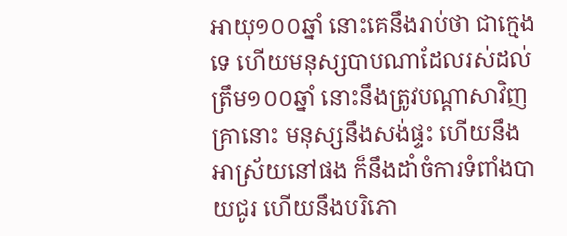អាយុ១០០ឆ្នាំ នោះគេនឹងរាប់ថា ជាក្មេងទេ ហើយមនុស្សបាបណាដែលរស់ដល់ត្រឹម១០០ឆ្នាំ នោះនឹងត្រូវបណ្តាសាវិញ គ្រានោះ មនុស្សនឹងសង់ផ្ទះ ហើយនឹងអាស្រ័យនៅផង ក៏នឹងដាំចំការទំពាំង‌បាយ‌ជូរ ហើយនឹងបរិភោ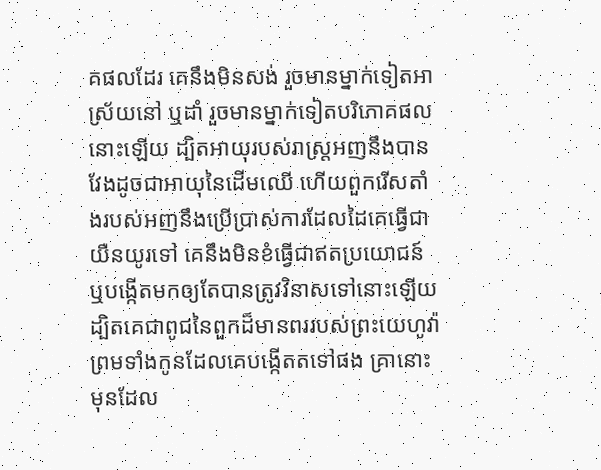គផលដែរ គេនឹងមិនសង់ រួចមានម្នាក់ទៀតអាស្រ័យនៅ ឬដាំ រួចមានម្នាក់ទៀតបរិភោគផលនោះឡើយ ដ្បិតអាយុរបស់រាស្ត្រអញនឹងបានវែងដូចជាអាយុនៃដើមឈើ ហើយពួករើសតាំងរបស់អញនឹងប្រើ‌ប្រាស់ការដែលដៃគេធ្វើជាយឺន‌យូរទៅ គេនឹងមិនខំធ្វើជាឥតប្រយោជន៍ ឬបង្កើតមកឲ្យតែបានត្រូវវិនាសទៅនោះឡើយ ដ្បិតគេជាពូជនៃពួកដ៏មានពររបស់ព្រះ‌យេហូវ៉ា ព្រមទាំងកូនដែលគេបង្កើតតទៅផង គ្រានោះ មុនដែល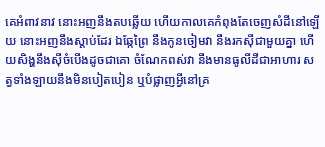គេអំពាវ‌នាវ នោះអញនឹងតបឆ្លើយ ហើយកាលគេកំពុងតែចេញសំដីនៅឡើយ នោះអញនឹងស្តាប់ដែរ ឯឆ្កែព្រៃ នឹងកូនចៀមវា នឹងរកស៊ីជាមួយគ្នា ហើយសិង្ហនឹងស៊ីចំបើងដូចជាគោ ចំណែកពស់វា នឹងមានធូលីដីជាអាហារ សត្វទាំង‌ឡាយនឹងមិនបៀត‌បៀន ឬបំផ្លាញអ្វីនៅគ្រ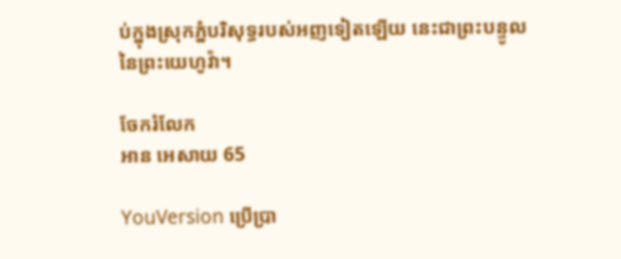ប់ក្នុងស្រុកភ្នំបរិសុទ្ធរបស់អញទៀតឡើយ នេះជាព្រះ‌បន្ទូលនៃព្រះ‌យេហូវ៉ា។

ចែករំលែក
អាន អេសាយ 65

YouVersion ប្រើប្រា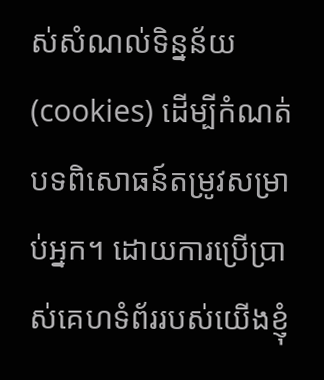ស់សំណល់ទិន្នន័យ (cookies) ដើម្បីកំណត់បទពិសោធន៍តម្រូវសម្រាប់អ្នក។ ដោយការប្រើប្រាស់គេហទំព័ររបស់យើងខ្ញុំ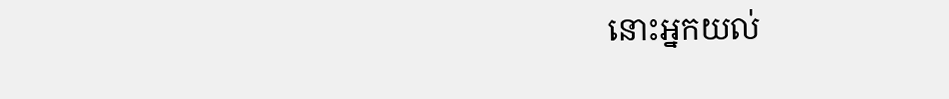នោះអ្នកយល់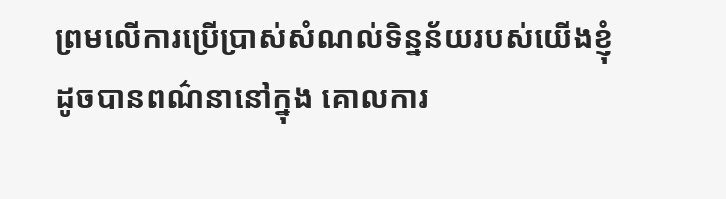ព្រមលើការប្រើប្រាស់សំណល់ទិន្នន័យរបស់យើងខ្ញុំ ដូចបានពណ៌នានៅក្នុង គោលការ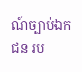ណ៍ច្បាប់ឯកជន រប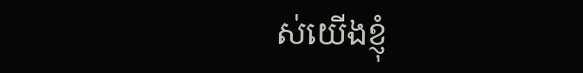ស់យើងខ្ញុំ